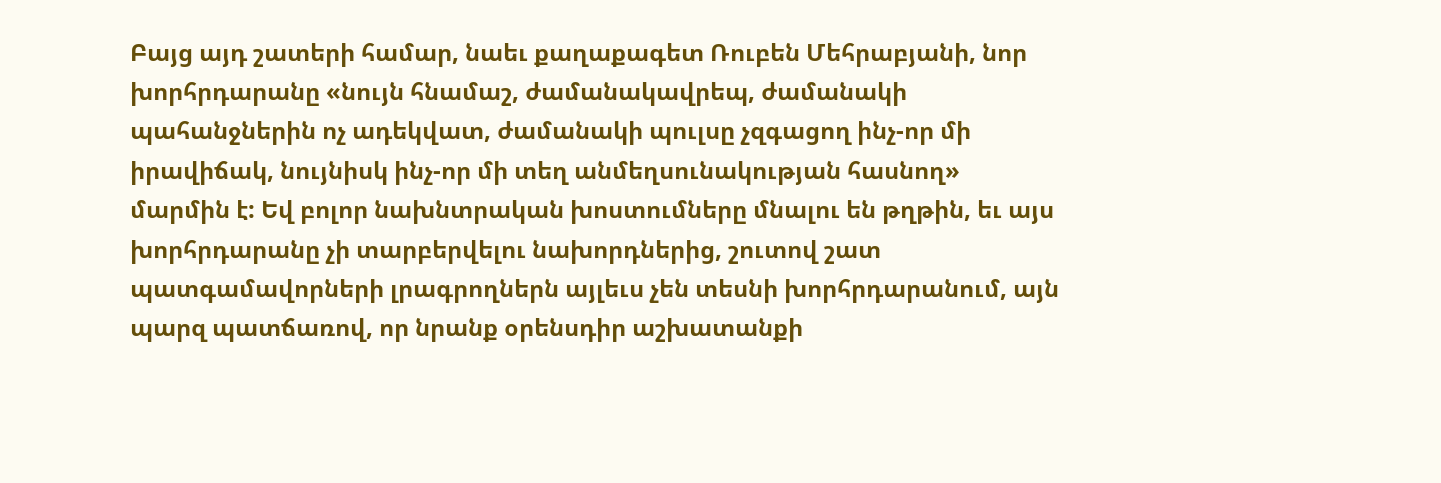Բայց այդ շատերի համար, նաեւ քաղաքագետ Ռուբեն Մեհրաբյանի, նոր խորհրդարանը «նույն հնամաշ, ժամանակավրեպ, ժամանակի պահանջներին ոչ ադեկվատ, ժամանակի պուլսը չզգացող ինչ-որ մի իրավիճակ, նույնիսկ ինչ-որ մի տեղ անմեղսունակության հասնող» մարմին է: Եվ բոլոր նախնտրական խոստումները մնալու են թղթին, եւ այս խորհրդարանը չի տարբերվելու նախորդներից, շուտով շատ պատգամավորների լրագրողներն այլեւս չեն տեսնի խորհրդարանում, այն պարզ պատճառով, որ նրանք օրենսդիր աշխատանքի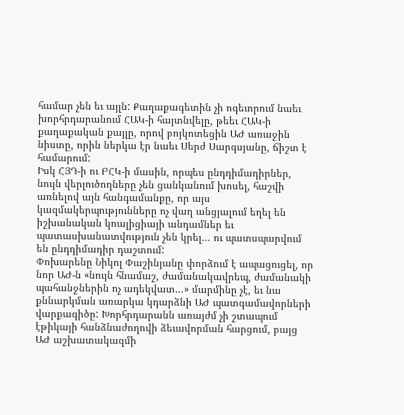համար չեն եւ այլն: Քաղաքագետին չի ոգեւորում նաեւ խորհրդարանում ՀԱԿ-ի հայտնվելը, թեեւ ՀԱԿ-ի քաղաքական քայլը, որով բոյկոտեցին ԱԺ առաջին նիստը, որին ներկա էր նաեւ Սերժ Սարգսյանը, ճիշտ է համարում:
Իսկ ՀՅԴ-ի ու ԲՀԿ-ի մասին, որպես ընդդիմադիրներ, նույն վերլուծողները չեն ցանկանում խոսել, հաշվի առնելով այն հանգամանքը, որ այս կազմակերպությունները ոչ վաղ անցյալում եղել են իշխանական կոալիցիայի անդամներ եւ պատասխանատվություն չեն կրել… ու պատսպարվում են ընդդիմադիր դաշտում:
Փոխարենը Նիկոլ Փաշինյանը փորձում է ապացուցել, որ նոր ԱԺ-ն «նույն հնամաշ, ժամանակավրեպ, ժամանակի պահանջներին ոչ ադեկվատ…» մարմինը չէ, եւ նա քննարկման առարկա կդարձնի ԱԺ պատգամավորների վարքագիծը: Խորհրդարանն առայժմ չի շտապում էթիկայի հանձնաժողովի ձեւավորման հարցում, բայց ԱԺ աշխատակազմի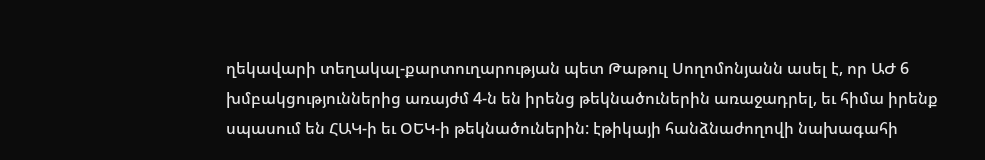ղեկավարի տեղակալ-քարտուղարության պետ Թաթուլ Սողոմոնյանն ասել է, որ ԱԺ 6 խմբակցություններից առայժմ 4-ն են իրենց թեկնածուներին առաջադրել, եւ հիմա իրենք սպասում են ՀԱԿ-ի եւ ՕԵԿ-ի թեկնածուներին: էթիկայի հանձնաժողովի նախագահի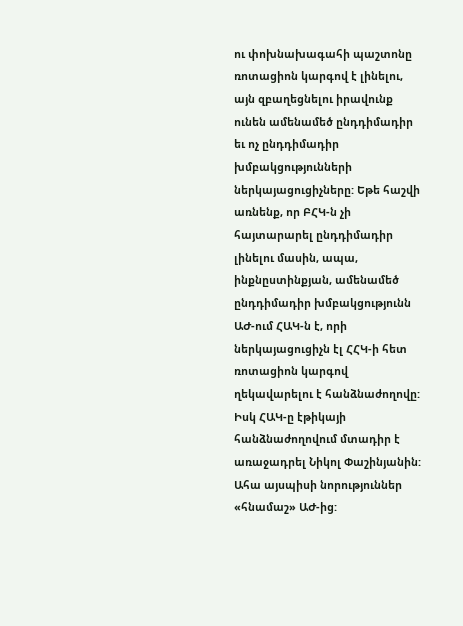ու փոխնախագահի պաշտոնը ռոտացիոն կարգով է լինելու, այն զբաղեցնելու իրավունք ունեն ամենամեծ ընդդիմադիր եւ ոչ ընդդիմադիր խմբակցությունների ներկայացուցիչները: Եթե հաշվի առնենք, որ ԲՀԿ-ն չի հայտարարել ընդդիմադիր լինելու մասին, ապա, ինքնըստինքյան, ամենամեծ ընդդիմադիր խմբակցությունն ԱԺ-ում ՀԱԿ-ն է, որի ներկայացուցիչն էլ ՀՀԿ-ի հետ ռոտացիոն կարգով ղեկավարելու է հանձնաժողովը: Իսկ ՀԱԿ-ը էթիկայի հանձնաժողովում մտադիր է առաջադրել Նիկոլ Փաշինյանին: Ահա այսպիսի նորություններ «հնամաշ» ԱԺ-ից: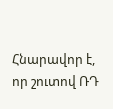Հնարավոր է, որ շուտով ՌԴ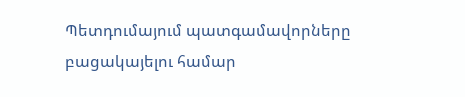Պետդումայում պատգամավորները բացակայելու համար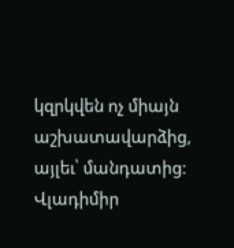կզրկվեն ոչ միայն աշխատավարձից, այլեւ՝ մանդատից: Վլադիմիր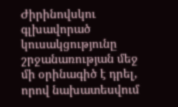Ժիրինովսկու գլխավորած կուսակցությունը շրջանառության մեջ մի օրինագիծ է դրել, որով նախատեսվում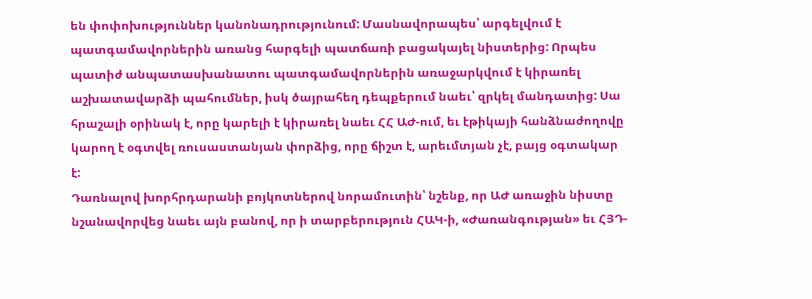են փոփոխություններ կանոնադրությունում: Մասնավորապես՝ արգելվում է պատգամավորներին առանց հարգելի պատճառի բացակայել նիստերից: Որպես պատիժ անպատասխանատու պատգամավորներին առաջարկվում է կիրառել աշխատավարձի պահումներ, իսկ ծայրահեղ դեպքերում նաեւ՝ զրկել մանդատից: Սա հրաշալի օրինակ է, որը կարելի է կիրառել նաեւ ՀՀ ԱԺ-ում, եւ էթիկայի հանձնաժողովը կարող է օգտվել ռուսաստանյան փորձից, որը ճիշտ է, արեւմտյան չէ, բայց օգտակար է:
Դառնալով խորհրդարանի բոյկոտներով նորամուտին՝ նշենք, որ ԱԺ առաջին նիստը նշանավորվեց նաեւ այն բանով, որ ի տարբերություն ՀԱԿ-ի, «Ժառանգության» եւ ՀՅԴ-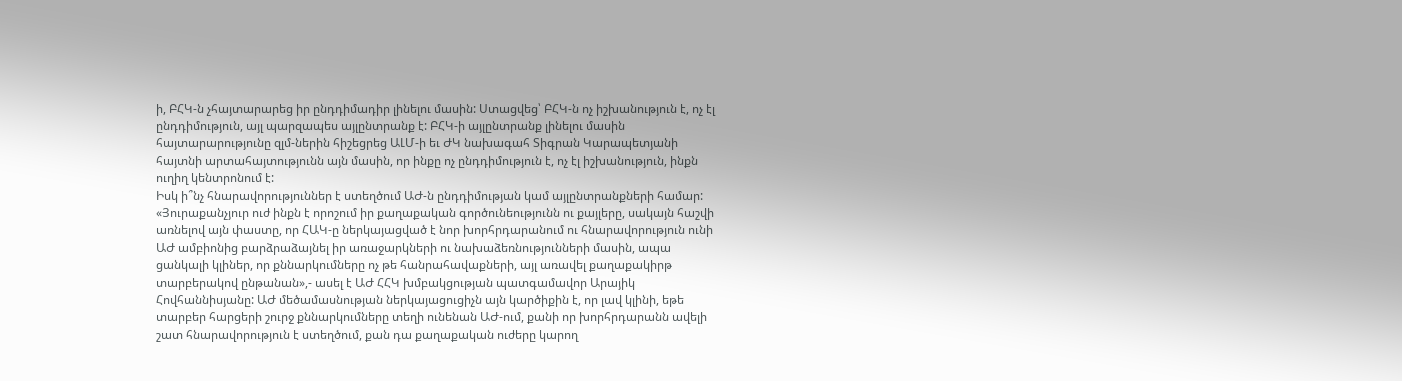ի, ԲՀԿ-ն չհայտարարեց իր ընդդիմադիր լինելու մասին: Ստացվեց՝ ԲՀԿ-ն ոչ իշխանություն է, ոչ էլ ընդդիմություն, այլ պարզապես այլընտրանք է: ԲՀԿ-ի այլընտրանք լինելու մասին հայտարարությունը զլմ-ներին հիշեցրեց ԱԼՄ-ի եւ ԺԿ նախագահ Տիգրան Կարապետյանի հայտնի արտահայտությունն այն մասին, որ ինքը ոչ ընդդիմություն է, ոչ էլ իշխանություն, ինքն ուղիղ կենտրոնում է:
Իսկ ի՞նչ հնարավորություններ է ստեղծում ԱԺ-ն ընդդիմության կամ այլընտրանքների համար: «Յուրաքանչյուր ուժ ինքն է որոշում իր քաղաքական գործունեությունն ու քայլերը, սակայն հաշվի առնելով այն փաստը, որ ՀԱԿ-ը ներկայացված է նոր խորհրդարանում ու հնարավորություն ունի ԱԺ ամբիոնից բարձրաձայնել իր առաջարկների ու նախաձեռնությունների մասին, ապա ցանկալի կլիներ, որ քննարկումները ոչ թե հանրահավաքների, այլ առավել քաղաքակիրթ տարբերակով ընթանան»,- ասել է ԱԺ ՀՀԿ խմբակցության պատգամավոր Արայիկ Հովհաննիսյանը: ԱԺ մեծամասնության ներկայացուցիչն այն կարծիքին է, որ լավ կլինի, եթե տարբեր հարցերի շուրջ քննարկումները տեղի ունենան ԱԺ-ում, քանի որ խորհրդարանն ավելի շատ հնարավորություն է ստեղծում, քան դա քաղաքական ուժերը կարող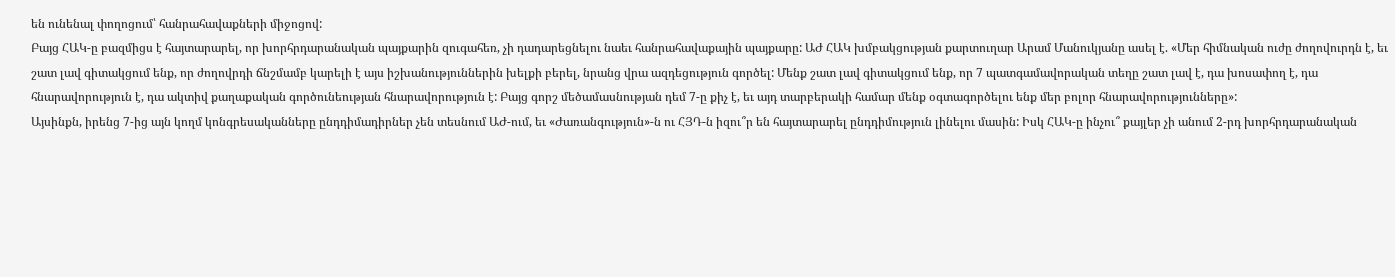են ունենալ փողոցում՝ հանրահավաքների միջոցով:
Բայց ՀԱԿ-ը բազմիցս է հայտարարել, որ խորհրդարանական պայքարին զուգահեռ, չի դադարեցնելու նաեւ հանրահավաքային պայքարը: ԱԺ ՀԱԿ խմբակցության քարտուղար Արամ Մանուկյանը ասել է. «Մեր հիմնական ուժը ժողովուրդն է, եւ շատ լավ գիտակցում ենք, որ ժողովրդի ճնշմամբ կարելի է այս իշխանություններին խելքի բերել, նրանց վրա ազդեցություն գործել: Մենք շատ լավ գիտակցում ենք, որ 7 պատգամավորական տեղը շատ լավ է, դա խոսափող է, դա հնարավորություն է, դա ակտիվ քաղաքական գործունեության հնարավորություն է: Բայց գորշ մեծամասնության դեմ 7-ը քիչ է, եւ այդ տարբերակի համար մենք օգտագործելու ենք մեր բոլոր հնարավորությունները»:
Այսինքն, իրենց 7-ից այն կողմ կոնգրեսականները ընդդիմադիրներ չեն տեսնում ԱԺ-ում, եւ «Ժառանգություն»-ն ու ՀՅԴ-ն իզու՞ր են հայտարարել ընդդիմություն լինելու մասին: Իսկ ՀԱԿ-ը ինչու՞ քայլեր չի անում 2-րդ խորհրդարանական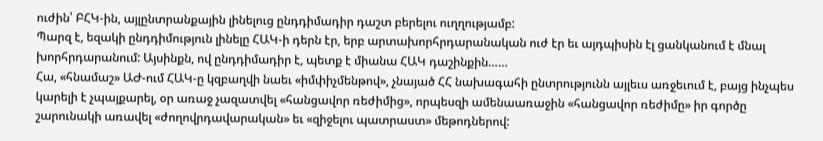ուժին՝ ԲՀԿ-ին, այլընտրանքային լինելուց ընդդիմադիր դաշտ բերելու ուղղությամբ:
Պարզ է, եզակի ընդդիմություն լինելը ՀԱԿ-ի դերն էր, երբ արտախորհրդարանական ուժ էր եւ այդպիսին էլ ցանկանում է մնալ խորհրդարանում: Այսինքն, ով ընդդիմադիր է, պետք է միանա ՀԱԿ դաշինքին……
Հա, «հնամաշ» ԱԺ-ում ՀԱԿ-ը կզբաղվի նաեւ «իմփիչմենթով», չնայած ՀՀ նախագահի ընտրությունն այլեւս առջեւում է, բայց ինչպես կարելի է չպայքարել, օր առաջ չազատվել «հանցավոր ռեժիմից», որպեսզի ամենաառաջին «հանցավոր ռեժիմը» իր գործը շարունակի առավել «ժողովրդավարական» եւ «զիջելու պատրաստ» մեթոդներով: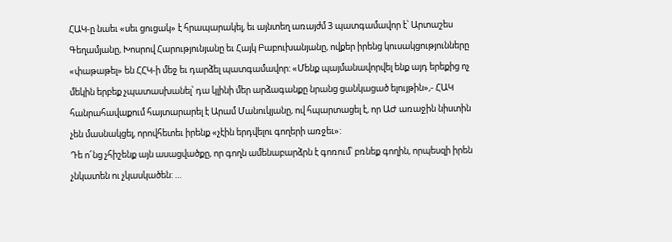ՀԱԿ-ը նաեւ «սեւ ցուցակ» է հրապարակել, եւ այնտեղ առայժմ 3 պատգամավոր է՝ Արտաշես Գեղամյանը, Խոսրով Հարությունյանը եւ Հայկ Բաբուխանյանը, ովքեր իրենց կուսակցությունները «փաթաթել» են ՀՀԿ-ի մեջ եւ դարձել պատգամավոր: «Մենք պայմանավորվել ենք այդ երեքից ոչ մեկին երբեք չպատասխանել՝ դա կլինի մեր արձագանքը նրանց ցանկացած ելույթին»,- ՀԱԿ հանրահավաքում հայտարարել է Արամ Մանուկյանը, ով հպարտացել է, որ ԱԺ առաջին նիստին չեն մասնակցել, որովհետեւ իրենք «չէին երդվելու գողերի առջեւ»:
Դե ո՜նց չհիշենք այն ասացվածքը, որ գողն ամենաբարձրն է գոռում՝ բռնեք գողին, որպեսզի իրեն չնկատեն ու չկասկածեն: …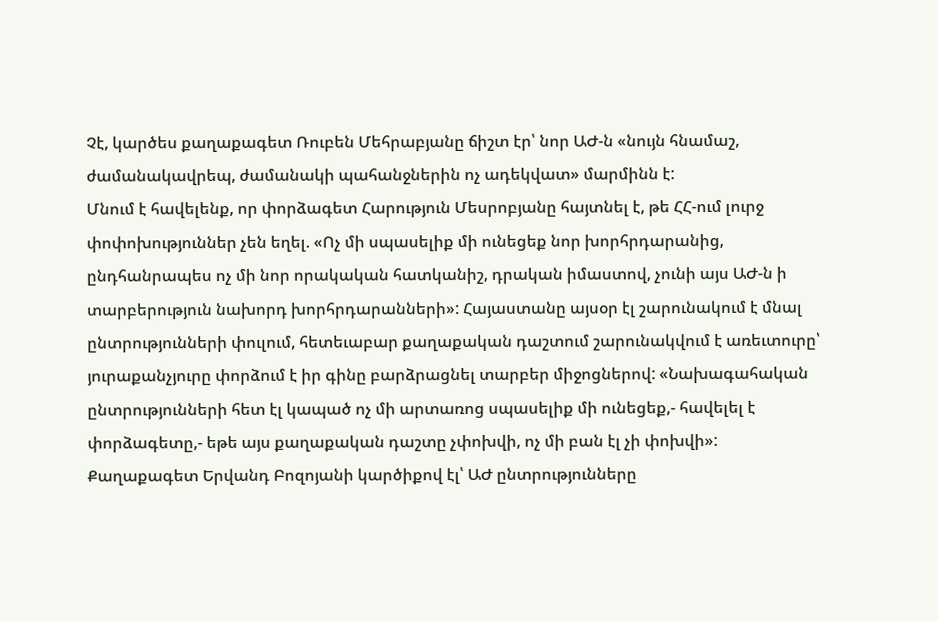Չէ, կարծես քաղաքագետ Ռուբեն Մեհրաբյանը ճիշտ էր՝ նոր ԱԺ-ն «նույն հնամաշ, ժամանակավրեպ, ժամանակի պահանջներին ոչ ադեկվատ» մարմինն է:
Մնում է հավելենք, որ փորձագետ Հարություն Մեսրոբյանը հայտնել է, թե ՀՀ-ում լուրջ փոփոխություններ չեն եղել. «Ոչ մի սպասելիք մի ունեցեք նոր խորհրդարանից, ընդհանրապես ոչ մի նոր որակական հատկանիշ, դրական իմաստով, չունի այս ԱԺ-ն ի տարբերություն նախորդ խորհրդարանների»: Հայաստանը այսօր էլ շարունակում է մնալ ընտրությունների փուլում, հետեւաբար քաղաքական դաշտում շարունակվում է առեւտուրը՝ յուրաքանչյուրը փորձում է իր գինը բարձրացնել տարբեր միջոցներով: «Նախագահական ընտրությունների հետ էլ կապած ոչ մի արտառոց սպասելիք մի ունեցեք,- հավելել է փորձագետը,- եթե այս քաղաքական դաշտը չփոխվի, ոչ մի բան էլ չի փոխվի»:
Քաղաքագետ Երվանդ Բոզոյանի կարծիքով էլ՝ ԱԺ ընտրությունները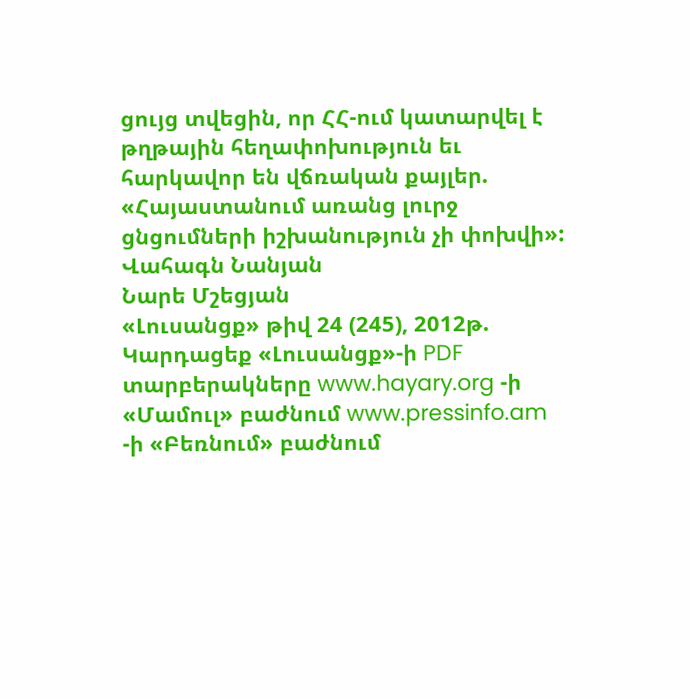ցույց տվեցին, որ ՀՀ-ում կատարվել է թղթային հեղափոխություն եւ հարկավոր են վճռական քայլեր. «Հայաստանում առանց լուրջ ցնցումների իշխանություն չի փոխվի»:
Վահագն Նանյան
Նարե Մշեցյան
«Լուսանցք» թիվ 24 (245), 2012թ.
Կարդացեք «Լուսանցք»-ի PDF տարբերակները www.hayary.org -ի «Մամուլ» բաժնում www.pressinfo.am -ի «Բեռնում» բաժնում